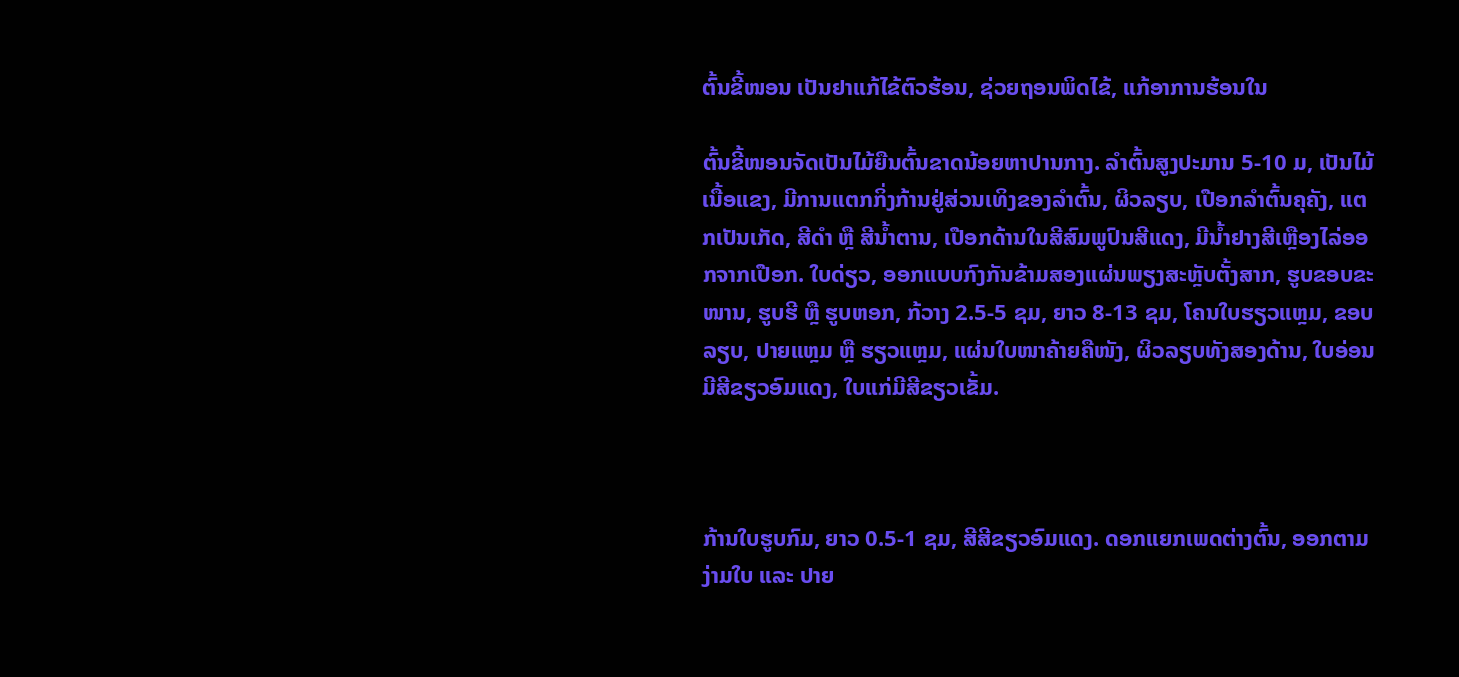ຕົ້ນຂີ້ໜອນ ເປັນຢາແກ້ໄຂ້ຕົວຮ້ອນ, ຊ່ວຍຖອນພິດໄຂ້, ແກ້ອາການຮ້ອນໃນ

ຕົ້ນຂີ້ໜອນຈັດເປັນໄມ້ຍືນຕົ້ນຂາດນ້ອຍຫາປານກາງ. ລຳຕົ້ນສູງປະມານ 5-10 ມ, ເປັນໄມ້ເນື້ອແຂງ, ມີການແຕກກິ່ງກ້ານຢູ່ສ່ວນເທິງຂອງລຳຕົ້ນ, ຜິວລຽບ, ເປືອກລຳຕົ້ນຄຸຄັງ, ແຕກເປັນເກັດ, ສີດຳ ຫຼື ສີນ້ຳຕານ, ເປືອກດ້ານໃນສີສົມພູປົນສີແດງ, ມີນ້ຳຢາງສີເຫຼືອງໄລ່ອອກຈາກເປືອກ. ໃບດ່ຽວ, ອອກແບບກົງກັນຂ້າມສອງແຜ່ນພຽງສະຫຼັບຕັ້ງສາກ, ຮູບຂອບຂະໜານ, ຮູບຮີ ຫຼື ຮູບຫອກ, ກ້ວາງ 2.5-5 ຊມ, ຍາວ 8-13 ຊມ, ໂຄນໃບຮຽວແຫຼມ, ຂອບລຽບ, ປາຍແຫຼມ ຫຼື ຮຽວແຫຼມ, ແຜ່ນໃບໜາຄ້າຍຄືໜັງ, ຜິວລຽບທັງສອງດ້ານ, ໃບອ່ອນມີສີຂຽວອົມແດງ, ໃບແກ່ມີສີຂຽວເຂັ້ມ.



ກ້ານໃບຮູບກົມ, ຍາວ 0.5-1 ຊມ, ສີສີຂຽວອົມແດງ. ດອກແຍກເພດຕ່າງຕົ້ນ, ອອກຕາມງ່າມໃບ ແລະ ປາຍ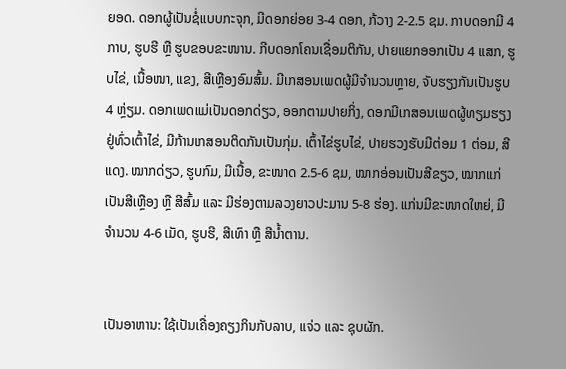ຍອດ. ດອກຜູ້ເປັນຊໍ່ແບບກະຈຸກ, ມີດອກຍ່ອຍ 3-4 ດອກ, ກ້ວາງ 2-2.5 ຊມ. ກາບດອກມີ 4 ກາບ, ຮູບຮີ ຫຼື ຮູບຂອບຂະໜານ. ກີບດອກໂຄນເຊື່ອມຕິກັນ, ປາຍແຍກອອກເປັນ 4 ແສກ, ຮູບໄຂ່, ເນື້ອໜາ, ແຂງ, ສີເຫຼືອງອົມສົ້ມ. ມີເກສອນເພດຜູ້ມີຈຳນວນຫຼາຍ, ຈັບຮຽງກັນເປັນຮູບ 4 ຫຼ່ຽມ. ດອກເພດແມ່ເປັນດອກດ່ຽວ, ອອກຕາມປາຍກິ່ງ, ດອກມີເກສອນເພດຜູ້ທຽມຮຽງຢູ່ທົ່ວເຕົ້າໄຂ່, ມີກ້ານເກສອນຕິດກັນເປັນກຸ່ມ. ເຕົ້າໄຂ່ຮູບໄຂ່, ປາຍຮວງຮັບມີຕ່ອມ 1 ຕ່ອມ, ສີແດງ. ໝາກດ່ຽວ, ຮູບກົມ, ມີເນື້ອ, ຂະໜາດ 2.5-6 ຊມ, ໝາກອ່ອນເປັນສີຂຽວ, ໝາກແກ່ເປັນສີເຫຼືອງ ຫຼື ສີສົ້ມ ແລະ ມີຮ່ອງຕາມລວງຍາວປະມານ 5-8 ຮ່ອງ. ແກ່ນມີຂະໜາດໃຫຍ່, ມີຈຳນວນ 4-6 ເມັດ, ຮູບຮີ, ສີເທົາ ຫຼື ສີນ້ຳຕານ.


ເປັນອາຫານ: ໃຊ້ເປັນເຄື່ອງຄຽງກິນກັບລາບ, ແຈ່ວ ແລະ ຊຸບຜັກ.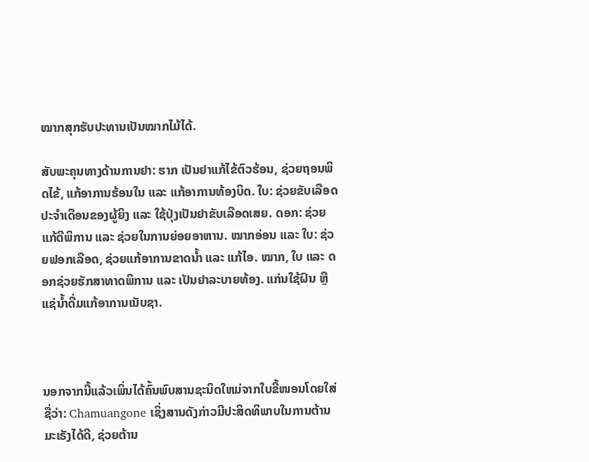ໝາກສຸກຮັບປະທານເປັນໝາກໄມ້ໄດ້.

ສັບພະຄຸນທາງດ້ານການຢາ: ຮາກ ເປັນຢາແກ້ໄຂ້ຕົວຮ້ອນ, ຊ່ວຍຖອນພິດໄຂ້, ແກ້ອາການຮ້ອນໃນ ແລະ ແກ້ອາການທ້ອງບິດ. ໃບ: ຊ່ວຍຂັບເລືອດປະຈຳເດືອນຂອງຜູ້ຍິງ ແລະ ໃຊ້ປຸ່ງເປັນຢາຂັບເລືອດເສຍ. ດອກ: ຊ່ວຍແກ້ດີພິການ ແລະ ຊ່ວຍໃນການຍ່ອຍອາຫານ. ໝາກອ່ອນ ແລະ ໃບ: ຊ່ວຍຟອກເລືອດ, ຊ່ວຍແກ້ອາການຂາດນ້ຳ ແລະ ແກ້ໄອ. ໝາກ, ໃບ ແລະ ດອກຊ່ວຍຮັກສາທາດພິການ ແລະ ເປັນຢາລະບາຍທ້ອງ. ແກ່ນໃຊ້ຝົນ ຫຼື ແຊ່ນ້ຳດື່ມແກ້ອາການເນັບຊາ.



ນອກຈາກນີ້ແລ້ວເພິ່ນໄດ້ຄົ້ນພົບສານຊະນິດໃຫມ່ຈາກໃບຂີ້ໜອນໂດຍໃສ່ຊື່ວ່າ: Chamuangone ເຊິ່ງສານດັງກ່າວມີປະສິດທິພາບໃນການຕ້ານມະເຣັງໄດ້ດີ, ຊ່ວຍຕ້ານ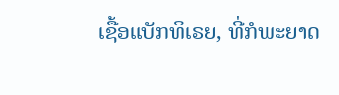ເຊື້ອແບັກທິເຣຍ, ທີ່ກໍພະຍາດ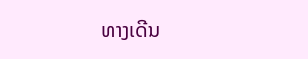ທາງເດີນ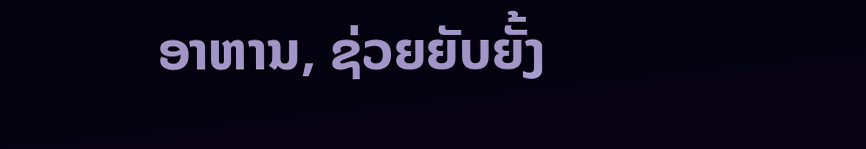ອາຫານ, ຊ່ວຍຍັບຍັ້ງ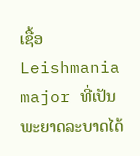ເຊື້ອ Leishmania major ທີ່ເປັນພະຍາດລະບາດໄດ້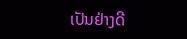ເປັນຢ່າງດີ